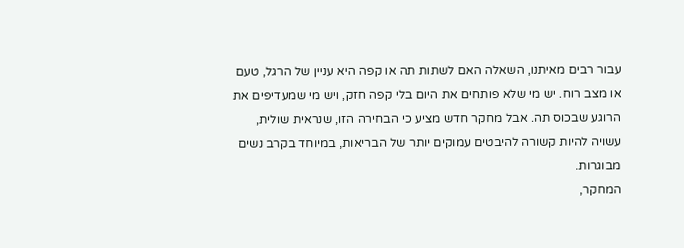עבור רבים מאיתנו, השאלה האם לשתות תה או קפה היא עניין של הרגל, טעם או מצב רוח. יש מי שלא פותחים את היום בלי קפה חזק, ויש מי שמעדיפים את הרוגע שבכוס תה. אבל מחקר חדש מציע כי הבחירה הזו, שנראית שולית, עשויה להיות קשורה להיבטים עמוקים יותר של הבריאות, במיוחד בקרב נשים מבוגרות.
המחקר,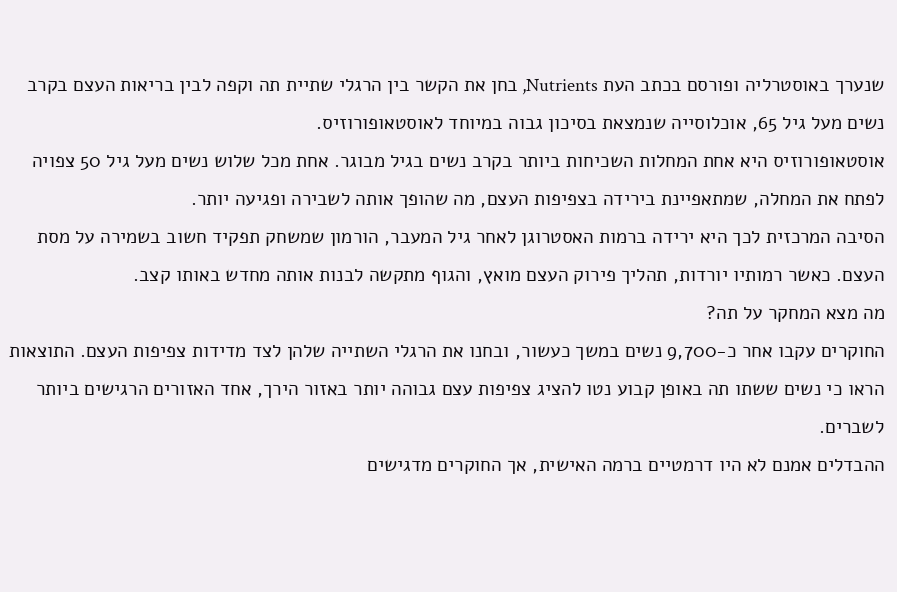שנערך באוסטרליה ופורסם בכתב העת Nutrients, בחן את הקשר בין הרגלי שתיית תה וקפה לבין בריאות העצם בקרב נשים מעל גיל 65, אוכלוסייה שנמצאת בסיכון גבוה במיוחד לאוסטאופורוזיס.
אוסטאופורוזיס היא אחת המחלות השכיחות ביותר בקרב נשים בגיל מבוגר. אחת מכל שלוש נשים מעל גיל 50 צפויה לפתח את המחלה, שמתאפיינת בירידה בצפיפות העצם, מה שהופך אותה לשבירה ופגיעה יותר.
הסיבה המרכזית לכך היא ירידה ברמות האסטרוגן לאחר גיל המעבר, הורמון שמשחק תפקיד חשוב בשמירה על מסת העצם. כאשר רמותיו יורדות, תהליך פירוק העצם מואץ, והגוף מתקשה לבנות אותה מחדש באותו קצב.
מה מצא המחקר על תה?
החוקרים עקבו אחר כ-9,700 נשים במשך כעשור, ובחנו את הרגלי השתייה שלהן לצד מדידות צפיפות העצם. התוצאות הראו כי נשים ששתו תה באופן קבוע נטו להציג צפיפות עצם גבוהה יותר באזור הירך, אחד האזורים הרגישים ביותר לשברים.
ההבדלים אמנם לא היו דרמטיים ברמה האישית, אך החוקרים מדגישים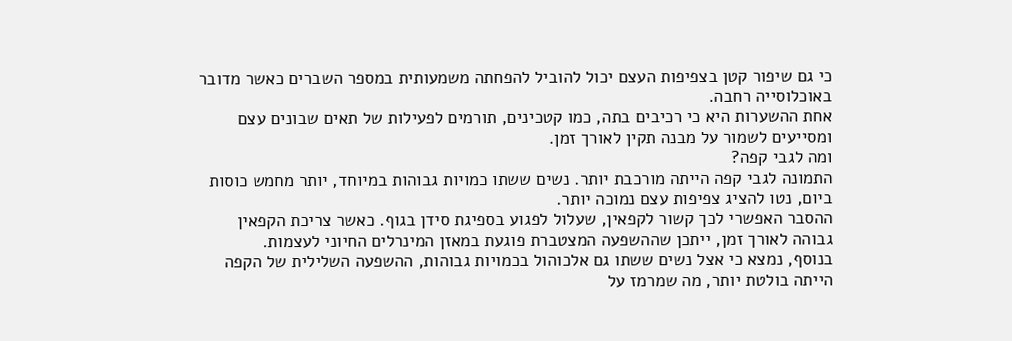כי גם שיפור קטן בצפיפות העצם יכול להוביל להפחתה משמעותית במספר השברים כאשר מדובר באוכלוסייה רחבה.
אחת ההשערות היא כי רכיבים בתה, כמו קטכינים, תורמים לפעילות של תאים שבונים עצם ומסייעים לשמור על מבנה תקין לאורך זמן.
ומה לגבי קפה?
התמונה לגבי קפה הייתה מורכבת יותר. נשים ששתו כמויות גבוהות במיוחד, יותר מחמש כוסות ביום, נטו להציג צפיפות עצם נמוכה יותר.
ההסבר האפשרי לכך קשור לקפאין, שעלול לפגוע בספיגת סידן בגוף. כאשר צריכת הקפאין גבוהה לאורך זמן, ייתכן שההשפעה המצטברת פוגעת במאזן המינרלים החיוני לעצמות.
בנוסף, נמצא כי אצל נשים ששתו גם אלכוהול בכמויות גבוהות, ההשפעה השלילית של הקפה הייתה בולטת יותר, מה שמרמז על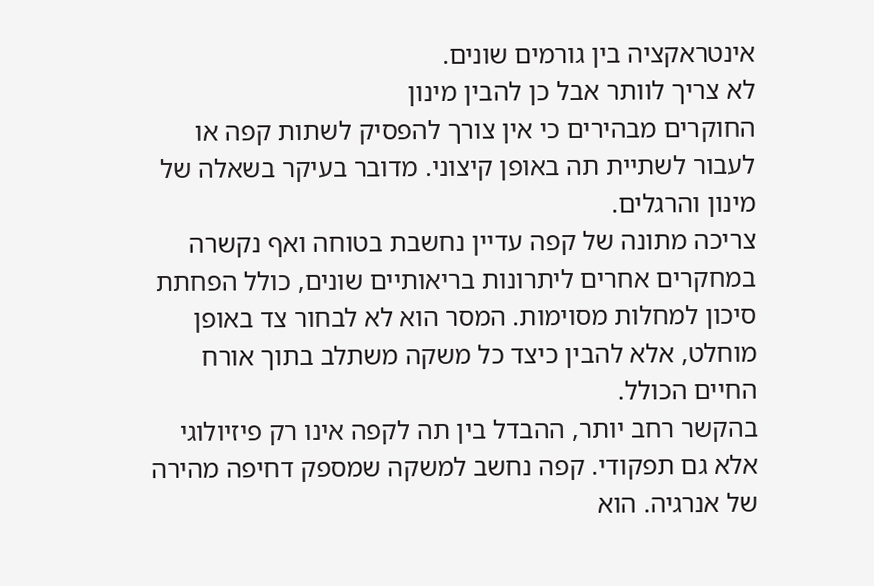אינטראקציה בין גורמים שונים.
לא צריך לוותר אבל כן להבין מינון
החוקרים מבהירים כי אין צורך להפסיק לשתות קפה או לעבור לשתיית תה באופן קיצוני. מדובר בעיקר בשאלה של מינון והרגלים.
צריכה מתונה של קפה עדיין נחשבת בטוחה ואף נקשרה במחקרים אחרים ליתרונות בריאותיים שונים, כולל הפחתת סיכון למחלות מסוימות. המסר הוא לא לבחור צד באופן מוחלט, אלא להבין כיצד כל משקה משתלב בתוך אורח החיים הכולל.
בהקשר רחב יותר, ההבדל בין תה לקפה אינו רק פיזיולוגי אלא גם תפקודי. קפה נחשב למשקה שמספק דחיפה מהירה של אנרגיה. הוא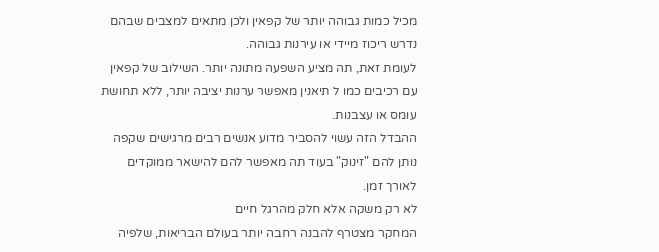מכיל כמות גבוהה יותר של קפאין ולכן מתאים למצבים שבהם נדרש ריכוז מיידי או עירנות גבוהה.
לעומת זאת, תה מציע השפעה מתונה יותר. השילוב של קפאין עם רכיבים כמו ל תיאנין מאפשר ערנות יציבה יותר, ללא תחושת עומס או עצבנות.
ההבדל הזה עשוי להסביר מדוע אנשים רבים מרגישים שקפה נותן להם "זינוק" בעוד תה מאפשר להם להישאר ממוקדים לאורך זמן.
לא רק משקה אלא חלק מהרגל חיים
המחקר מצטרף להבנה רחבה יותר בעולם הבריאות, שלפיה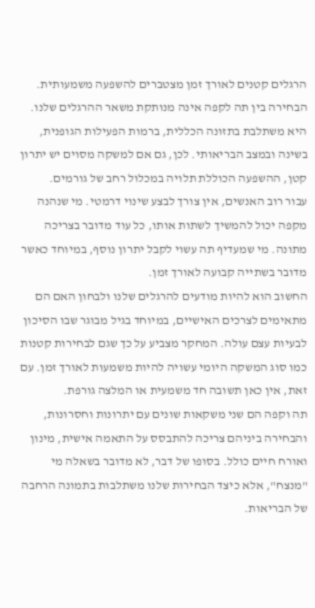הרגלים קטנים לאורך זמן מצטברים להשפעה משמעותית.
הבחירה בין תה לקפה אינה מנותקת משאר ההרגלים שלנו. היא משתלבת בתזונה הכללית, ברמות הפעילות הגופנית, בשינה ובמצב הבריאותי. לכן, גם אם למשקה מסוים יש יתרון קטן, ההשפעה הכוללת תלויה במכלול רחב של גורמים.
עבור רוב האנשים, אין צורך לבצע שינוי דרמטי. מי שנהנה מקפה יכול להמשיך לשתות אותו, כל עוד מדובר בצריכה מתונה. מי שמעדיף תה עשוי לקבל יתרון נוסף, במיוחד כאשר מדובר בשתייה קבועה לאורך זמן.
החשוב הוא להיות מודעים להרגלים שלנו ולבחון האם הם מתאימים לצרכים האישיים, במיוחד בגיל מבוגר שבו הסיכון לבעיות עצם עולה. המחקר מצביע על כך שגם לבחירות קטנות כמו סוג המשקה היומי עשויה להיות משמעות לאורך זמן. עם זאת, אין כאן תשובה חד משמעית או המלצה גורפת.
תה וקפה הם שני משקאות שונים עם יתרונות וחסרונות, והבחירה ביניהם צריכה להתבסס על התאמה אישית, מינון ואורח חיים כולל. בסופו של דבר, לא מדובר בשאלה מי "מנצח", אלא כיצד הבחירות שלנו משתלבות בתמונה הרחבה של הבריאות.